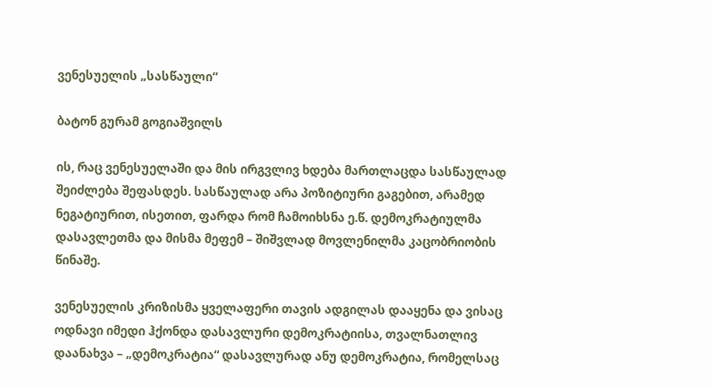ვენესუელის „სასწაული“

ბატონ გურამ გოგიაშვილს

ის, რაც ვენესუელაში და მის ირგვლივ ხდება მართლაცდა სასწაულად შეიძლება შეფასდეს. სასწაულად არა პოზიტიური გაგებით, არამედ ნეგატიურით, ისეთით, ფარდა რომ ჩამოიხსნა ე.წ. დემოკრატიულმა დასავლეთმა და მისმა მეფემ – შიშვლად მოვლენილმა კაცობრიობის წინაშე.

ვენესუელის კრიზისმა ყველაფერი თავის ადგილას დააყენა და ვისაც ოდნავი იმედი ჰქონდა დასავლური დემოკრატიისა, თვალნათლივ დაანახვა – „დემოკრატია“ დასავლურად ანუ დემოკრატია, რომელსაც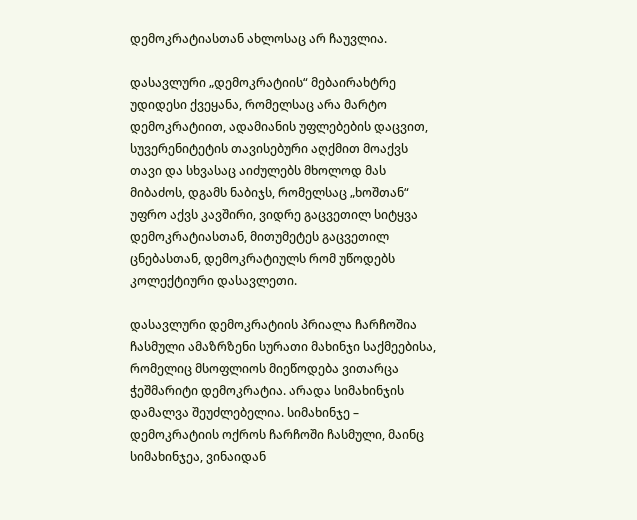დემოკრატიასთან ახლოსაც არ ჩაუვლია.

დასავლური „დემოკრატიის“ მებაირახტრე უდიდესი ქვეყანა, რომელსაც არა მარტო დემოკრატიით, ადამიანის უფლებების დაცვით, სუვერენიტეტის თავისებური აღქმით მოაქვს თავი და სხვასაც აიძულებს მხოლოდ მას მიბაძოს, დგამს ნაბიჯს, რომელსაც „ხოშთან“ უფრო აქვს კავშირი, ვიდრე გაცვეთილ სიტყვა დემოკრატიასთან, მითუმეტეს გაცვეთილ ცნებასთან, დემოკრატიულს რომ უწოდებს კოლექტიური დასავლეთი.

დასავლური დემოკრატიის პრიალა ჩარჩოშია ჩასმული ამაზრზენი სურათი მახინჯი საქმეებისა, რომელიც მსოფლიოს მიეწოდება ვითარცა ჭეშმარიტი დემოკრატია. არადა სიმახინჯის დამალვა შეუძლებელია. სიმახინჯე – დემოკრატიის ოქროს ჩარჩოში ჩასმული, მაინც სიმახინჯეა, ვინაიდან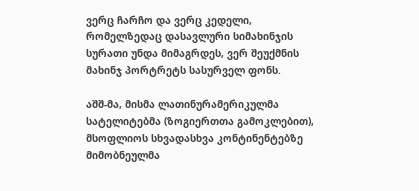ვერც ჩარჩო და ვერც კედელი, რომელზედაც დასავლური სიმახინჯის სურათი უნდა მიმაგრდეს, ვერ შეუქმნის მახინჯ პორტრეტს სასურველ ფონს.

აშშ-მა, მისმა ლათინურამერიკულმა სატელიტებმა (ზოგიერთთა გამოკლებით), მსოფლიოს სხვადასხვა კონტინენტებზე მიმობნეულმა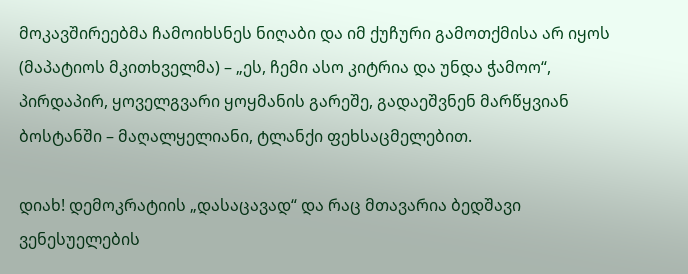მოკავშირეებმა ჩამოიხსნეს ნიღაბი და იმ ქუჩური გამოთქმისა არ იყოს (მაპატიოს მკითხველმა) – „ეს, ჩემი ასო კიტრია და უნდა ჭამოო“, პირდაპირ, ყოველგვარი ყოყმანის გარეშე, გადაეშვნენ მარწყვიან ბოსტანში – მაღალყელიანი, ტლანქი ფეხსაცმელებით.

დიახ! დემოკრატიის „დასაცავად“ და რაც მთავარია ბედშავი ვენესუელების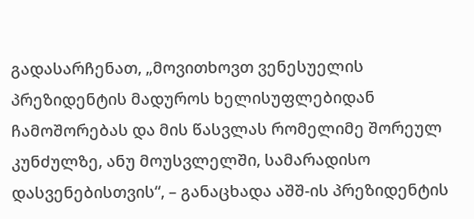გადასარჩენათ, „მოვითხოვთ ვენესუელის პრეზიდენტის მადუროს ხელისუფლებიდან ჩამოშორებას და მის წასვლას რომელიმე შორეულ კუნძულზე, ანუ მოუსვლელში, სამარადისო დასვენებისთვის“, – განაცხადა აშშ-ის პრეზიდენტის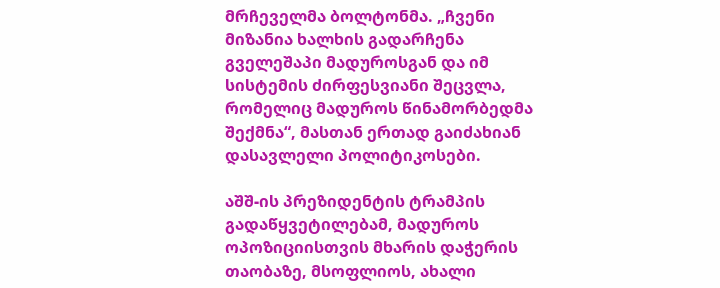მრჩეველმა ბოლტონმა. „ჩვენი მიზანია ხალხის გადარჩენა გველეშაპი მადუროსგან და იმ სისტემის ძირფესვიანი შეცვლა, რომელიც მადუროს წინამორბედმა შექმნა“, მასთან ერთად გაიძახიან დასავლელი პოლიტიკოსები.

აშშ-ის პრეზიდენტის ტრამპის გადაწყვეტილებამ, მადუროს ოპოზიციისთვის მხარის დაჭერის თაობაზე, მსოფლიოს, ახალი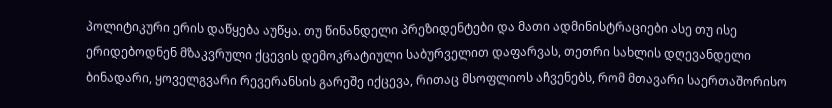პოლიტიკური ერის დაწყება აუწყა. თუ წინანდელი პრეზიდენტები და მათი ადმინისტრაციები ასე თუ ისე ერიდებოდნენ მზაკვრული ქცევის დემოკრატიული საბურველით დაფარვას, თეთრი სახლის დღევანდელი ბინადარი, ყოველგვარი რევერანსის გარეშე იქცევა, რითაც მსოფლიოს აჩვენებს, რომ მთავარი საერთაშორისო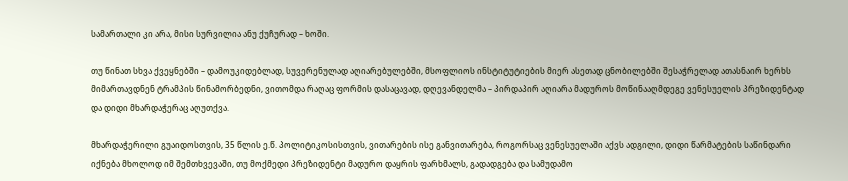სამართალი კი არა, მისი სურვილია ანუ ქუჩურად – ხოში.

თუ წინათ სხვა ქვეყნებში – დამოუკიდებლად, სუვერენულად აღიარებულებში, მსოფლიოს ინსტიტუტიების მიერ ასეთად ცნობილებში შესაჭრელად ათასნაირ ხერხს მიმართავდნენ ტრამპის წინამორბედნი, ვითომდა რაღაც ფორმის დასაცავად, დღევანდელმა – პირდაპირ აღიარა მადუროს მოწინააღმდეგე ვენესუელის პრეზიდენტად და დიდი მხარდაჭერაც აღუთქვა.

მხარდაჭერილი გუაიდოსთვის, 35 წლის ე.წ. პოლიტიკოსისთვის, ვითარების ისე განვითარება, როგორსაც ვენესუელაში აქვს ადგილი, დიდი წარმატების საწინდარი იქნება მხოლოდ იმ შემთხვევაში, თუ მოქმედი პრეზიდენტი მადურო დაყრის ფარხმალს, გადადგება და სამუდამო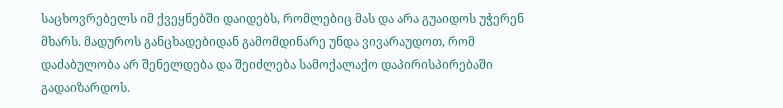საცხოვრებელს იმ ქვეყნებში დაიდებს, რომლებიც მას და არა გუაიდოს უჭერენ მხარს. მადუროს განცხადებიდან გამომდინარე უნდა ვივარაუდოთ, რომ დაძაბულობა არ შენელდება და შეიძლება სამოქალაქო დაპირისპირებაში გადაიზარდოს.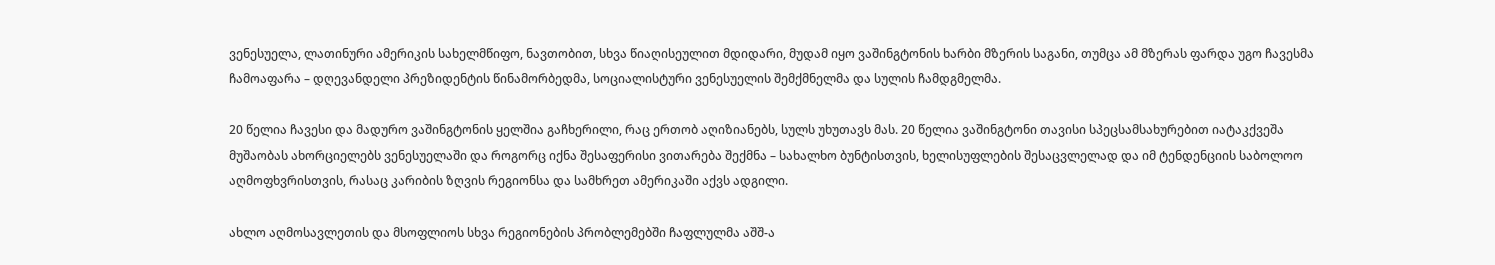ვენესუელა, ლათინური ამერიკის სახელმწიფო, ნავთობით, სხვა წიაღისეულით მდიდარი, მუდამ იყო ვაშინგტონის ხარბი მზერის საგანი, თუმცა ამ მზერას ფარდა უგო ჩავესმა ჩამოაფარა – დღევანდელი პრეზიდენტის წინამორბედმა, სოციალისტური ვენესუელის შემქმნელმა და სულის ჩამდგმელმა.

20 წელია ჩავესი და მადურო ვაშინგტონის ყელშია გაჩხერილი, რაც ერთობ აღიზიანებს, სულს უხუთავს მას. 20 წელია ვაშინგტონი თავისი სპეცსამსახურებით იატაკქვეშა მუშაობას ახორციელებს ვენესუელაში და როგორც იქნა შესაფერისი ვითარება შექმნა – სახალხო ბუნტისთვის, ხელისუფლების შესაცვლელად და იმ ტენდენციის საბოლოო აღმოფხვრისთვის, რასაც კარიბის ზღვის რეგიონსა და სამხრეთ ამერიკაში აქვს ადგილი.

ახლო აღმოსავლეთის და მსოფლიოს სხვა რეგიონების პრობლემებში ჩაფლულმა აშშ-ა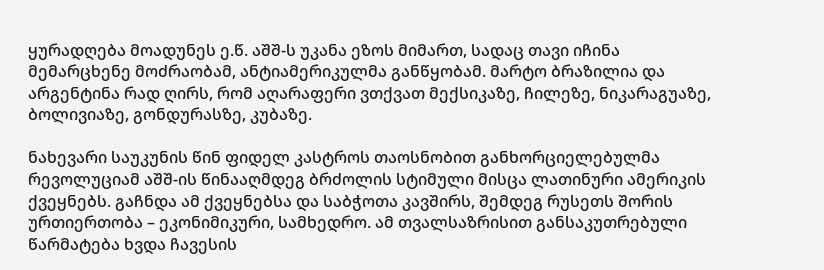ყურადღება მოადუნეს ე.წ. აშშ-ს უკანა ეზოს მიმართ, სადაც თავი იჩინა მემარცხენე მოძრაობამ, ანტიამერიკულმა განწყობამ. მარტო ბრაზილია და არგენტინა რად ღირს, რომ აღარაფერი ვთქვათ მექსიკაზე, ჩილეზე, ნიკარაგუაზე, ბოლივიაზე, გონდურასზე, კუბაზე.

ნახევარი საუკუნის წინ ფიდელ კასტროს თაოსნობით განხორციელებულმა რევოლუციამ აშშ-ის წინააღმდეგ ბრძოლის სტიმული მისცა ლათინური ამერიკის ქვეყნებს. გაჩნდა ამ ქვეყნებსა და საბჭოთა კავშირს, შემდეგ რუსეთს შორის ურთიერთობა – ეკონიმიკური, სამხედრო. ამ თვალსაზრისით განსაკუთრებული წარმატება ხვდა ჩავესის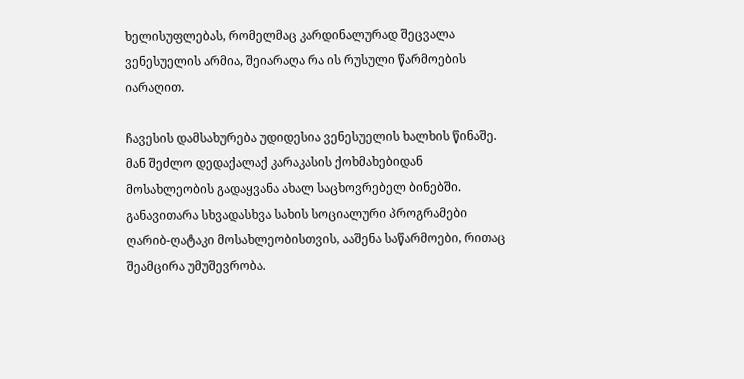ხელისუფლებას, რომელმაც კარდინალურად შეცვალა ვენესუელის არმია, შეიარაღა რა ის რუსული წარმოების იარაღით.

ჩავესის დამსახურება უდიდესია ვენესუელის ხალხის წინაშე. მან შეძლო დედაქალაქ კარაკასის ქოხმახებიდან მოსახლეობის გადაყვანა ახალ საცხოვრებელ ბინებში. განავითარა სხვადასხვა სახის სოციალური პროგრამები ღარიბ-ღატაკი მოსახლეობისთვის, ააშენა საწარმოები, რითაც შეამცირა უმუშევრობა.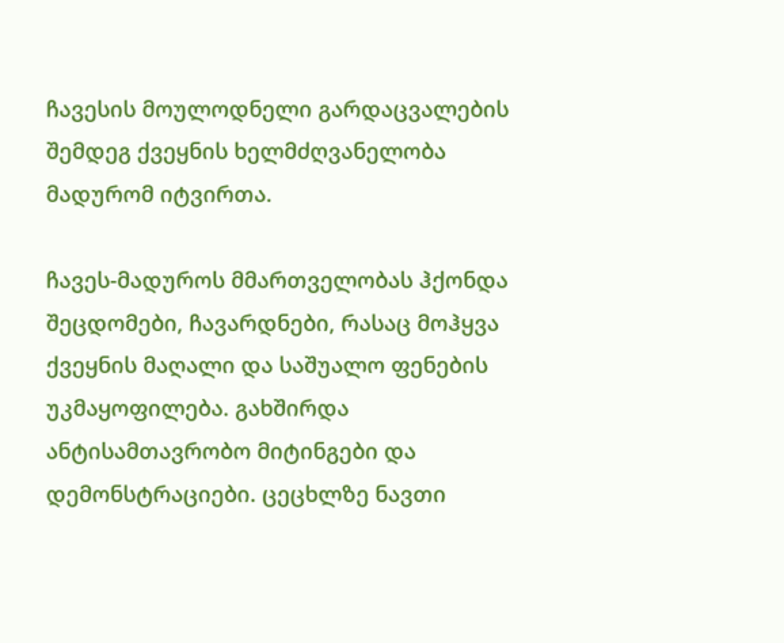ჩავესის მოულოდნელი გარდაცვალების შემდეგ ქვეყნის ხელმძღვანელობა მადურომ იტვირთა.

ჩავეს-მადუროს მმართველობას ჰქონდა შეცდომები, ჩავარდნები, რასაც მოჰყვა ქვეყნის მაღალი და საშუალო ფენების უკმაყოფილება. გახშირდა ანტისამთავრობო მიტინგები და დემონსტრაციები. ცეცხლზე ნავთი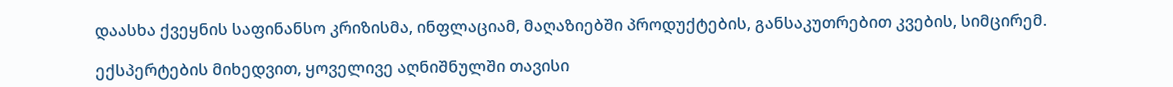დაასხა ქვეყნის საფინანსო კრიზისმა, ინფლაციამ, მაღაზიებში პროდუქტების, განსაკუთრებით კვების, სიმცირემ.

ექსპერტების მიხედვით, ყოველივე აღნიშნულში თავისი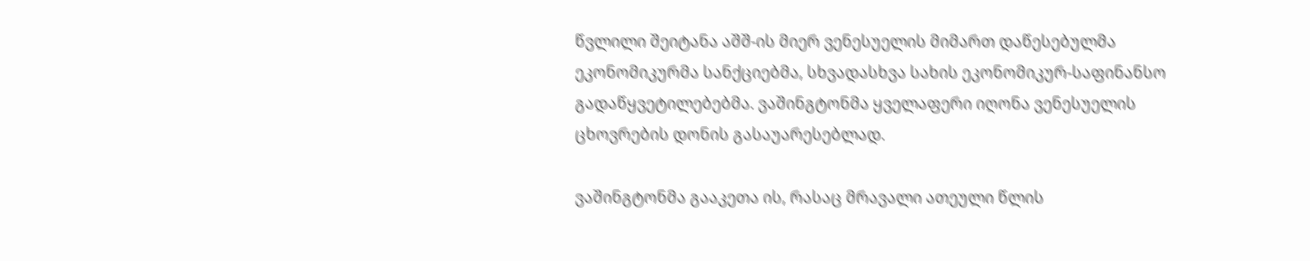წვლილი შეიტანა აშშ-ის მიერ ვენესუელის მიმართ დაწესებულმა ეკონომიკურმა სანქციებმა, სხვადასხვა სახის ეკონომიკურ-საფინანსო გადაწყვეტილებებმა. ვაშინგტონმა ყველაფერი იღონა ვენესუელის ცხოვრების დონის გასაუარესებლად.

ვაშინგტონმა გააკეთა ის, რასაც მრავალი ათეული წლის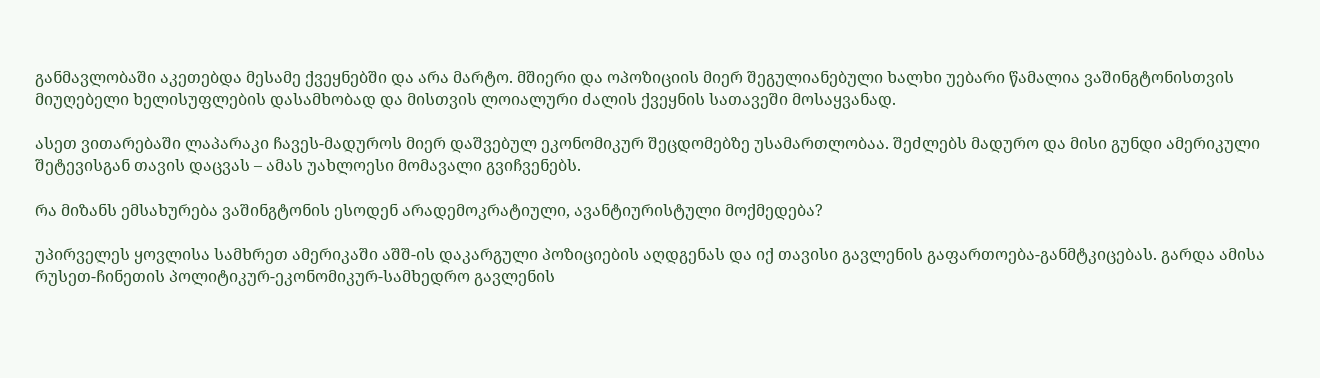განმავლობაში აკეთებდა მესამე ქვეყნებში და არა მარტო. მშიერი და ოპოზიციის მიერ შეგულიანებული ხალხი უებარი წამალია ვაშინგტონისთვის მიუღებელი ხელისუფლების დასამხობად და მისთვის ლოიალური ძალის ქვეყნის სათავეში მოსაყვანად.

ასეთ ვითარებაში ლაპარაკი ჩავეს-მადუროს მიერ დაშვებულ ეკონომიკურ შეცდომებზე უსამართლობაა. შეძლებს მადურო და მისი გუნდი ამერიკული შეტევისგან თავის დაცვას – ამას უახლოესი მომავალი გვიჩვენებს.

რა მიზანს ემსახურება ვაშინგტონის ესოდენ არადემოკრატიული, ავანტიურისტული მოქმედება?

უპირველეს ყოვლისა სამხრეთ ამერიკაში აშშ-ის დაკარგული პოზიციების აღდგენას და იქ თავისი გავლენის გაფართოება-განმტკიცებას. გარდა ამისა რუსეთ-ჩინეთის პოლიტიკურ-ეკონომიკურ-სამხედრო გავლენის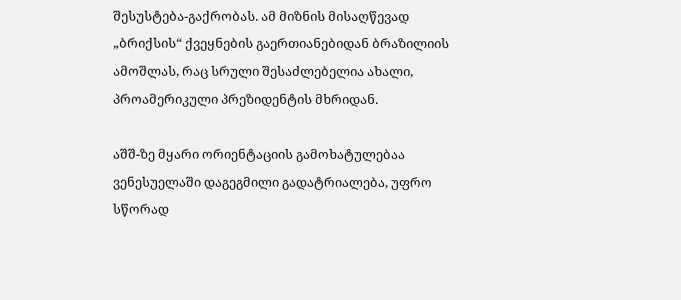შესუსტება-გაქრობას. ამ მიზნის მისაღწევად „ბრიქსის“ ქვეყნების გაერთიანებიდან ბრაზილიის ამოშლას, რაც სრული შესაძლებელია ახალი, პროამერიკული პრეზიდენტის მხრიდან.

აშშ-ზე მყარი ორიენტაციის გამოხატულებაა ვენესუელაში დაგეგმილი გადატრიალება, უფრო სწორად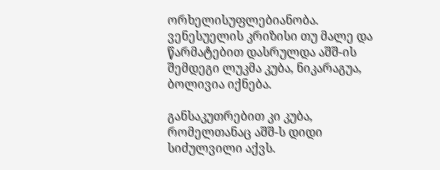ორხელისუფლებიანობა. ვენესუელის კრიზისი თუ მალე და წარმატებით დასრულდა აშშ-ის შემდეგი ლუკმა კუბა, ნიკარაგუა, ბოლივია იქნება.

განსაკუთრებით კი კუბა, რომელთანაც აშშ-ს დიდი სიძულვილი აქვს.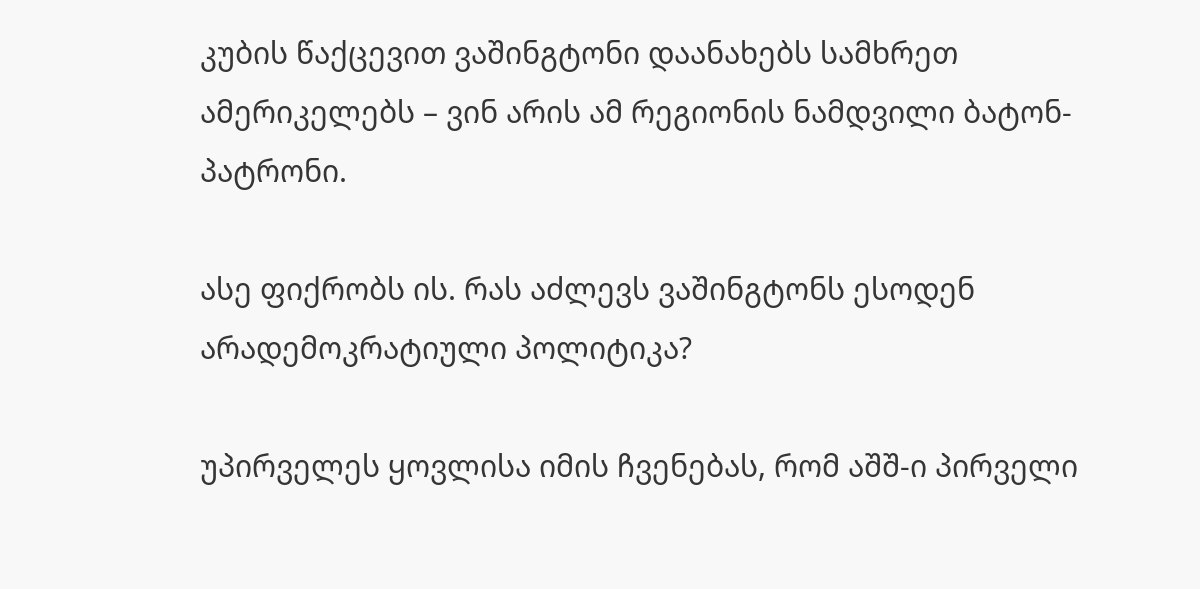კუბის წაქცევით ვაშინგტონი დაანახებს სამხრეთ ამერიკელებს – ვინ არის ამ რეგიონის ნამდვილი ბატონ-პატრონი.

ასე ფიქრობს ის. რას აძლევს ვაშინგტონს ესოდენ არადემოკრატიული პოლიტიკა?

უპირველეს ყოვლისა იმის ჩვენებას, რომ აშშ-ი პირველი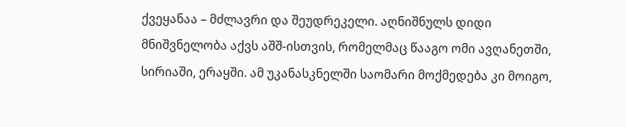ქვეყანაა – მძლავრი და შეუდრეკელი. აღნიშნულს დიდი მნიშვნელობა აქვს აშშ-ისთვის, რომელმაც წააგო ომი ავღანეთში, სირიაში, ერაყში. ამ უკანასკნელში საომარი მოქმედება კი მოიგო,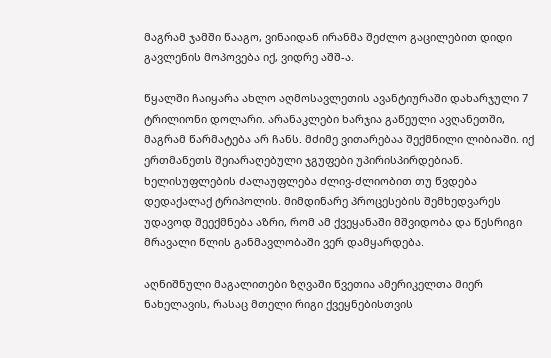მაგრამ ჯამში წააგო, ვინაიდან ირანმა შეძლო გაცილებით დიდი გავლენის მოპოვება იქ, ვიდრე აშშ-ა.

წყალში ჩაიყარა ახლო აღმოსავლეთის ავანტიურაში დახარჯული 7 ტრილიონი დოლარი. არანაკლები ხარჯია გაწეული ავღანეთში, მაგრამ წარმატება არ ჩანს. მძიმე ვითარებაა შექმნილი ლიბიაში. იქ ერთმანეთს შეიარაღებული ჯგუფები უპირისპირდებიან. ხელისუფლების ძალაუფლება ძლივ-ძლიობით თუ წვდება დედაქალაქ ტრიპოლის. მიმდინარე პროცესების შემხედვარეს უდავოდ შეექმნება აზრი, რომ ამ ქვეყანაში მშვიდობა და წესრიგი მრავალი წლის განმავლობაში ვერ დამყარდება.

აღნიშნული მაგალითები ზღვაში წვეთია ამერიკელთა მიერ ნახელავის, რასაც მთელი რიგი ქვეყნებისთვის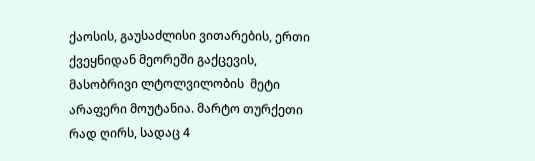ქაოსის, გაუსაძლისი ვითარების, ერთი ქვეყნიდან მეორეში გაქცევის, მასობრივი ლტოლვილობის  მეტი არაფერი მოუტანია. მარტო თურქეთი რად ღირს, სადაც 4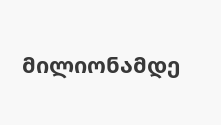მილიონამდე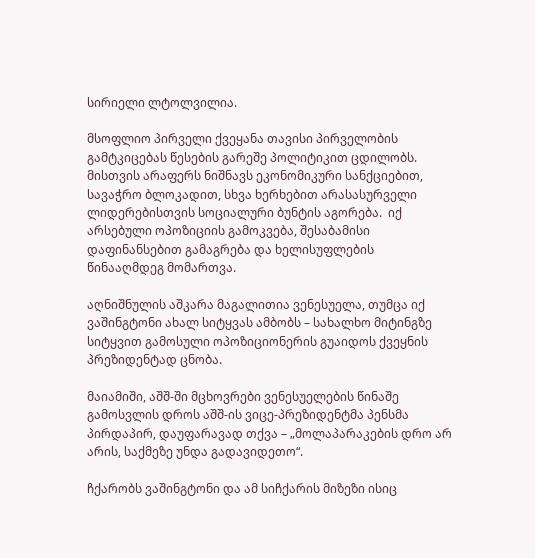სირიელი ლტოლვილია.

მსოფლიო პირველი ქვეყანა თავისი პირველობის გამტკიცებას წესების გარეშე პოლიტიკით ცდილობს. მისთვის არაფერს ნიშნავს ეკონომიკური სანქციებით, სავაჭრო ბლოკადით, სხვა ხერხებით არასასურველი ლიდერებისთვის სოციალური ბუნტის აგორება.  იქ არსებული ოპოზიციის გამოკვება, შესაბამისი დაფინანსებით გამაგრება და ხელისუფლების წინააღმდეგ მომართვა.

აღნიშნულის აშკარა მაგალითია ვენესუელა, თუმცა იქ ვაშინგტონი ახალ სიტყვას ამბობს – სახალხო მიტინგზე სიტყვით გამოსული ოპოზიციონერის გუაიდოს ქვეყნის პრეზიდენტად ცნობა.

მაიამიში, აშშ-ში მცხოვრები ვენესუელების წინაშე გამოსვლის დროს აშშ-ის ვიცე-პრეზიდენტმა პენსმა პირდაპირ, დაუფარავად თქვა – „მოლაპარაკების დრო არ არის, საქმეზე უნდა გადავიდეთო“.

ჩქარობს ვაშინგტონი და ამ სიჩქარის მიზეზი ისიც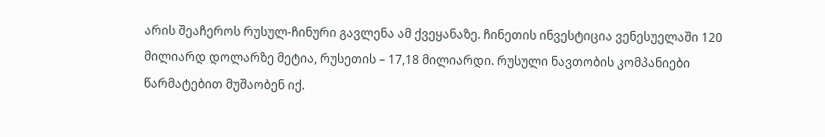არის შეაჩეროს რუსულ-ჩინური გავლენა ამ ქვეყანაზე. ჩინეთის ინვესტიცია ვენესუელაში 120 მილიარდ დოლარზე მეტია, რუსეთის – 17,18 მილიარდი. რუსული ნავთობის კომპანიები წარმატებით მუშაობენ იქ.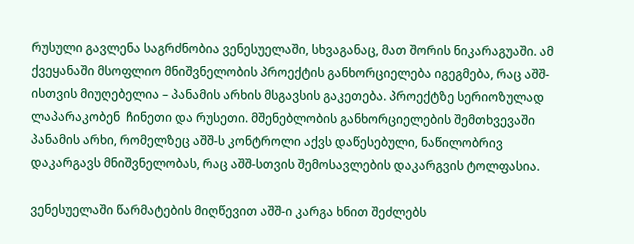რუსული გავლენა საგრძნობია ვენესუელაში, სხვაგანაც, მათ შორის ნიკარაგუაში. ამ ქვეყანაში მსოფლიო მნიშვნელობის პროექტის განხორციელება იგეგმება, რაც აშშ-ისთვის მიუღებელია – პანამის არხის მსგავსის გაკეთება. პროექტზე სერიოზულად ლაპარაკობენ  ჩინეთი და რუსეთი. მშენებლობის განხორციელების შემთხვევაში პანამის არხი, რომელზეც აშშ-ს კონტროლი აქვს დაწესებული, ნაწილობრივ დაკარგავს მნიშვნელობას, რაც აშშ-სთვის შემოსავლების დაკარგვის ტოლფასია.

ვენესუელაში წარმატების მიღწევით აშშ-ი კარგა ხნით შეძლებს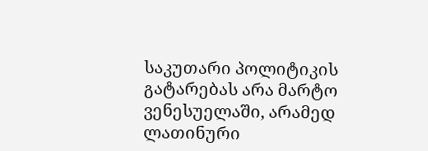საკუთარი პოლიტიკის გატარებას არა მარტო ვენესუელაში, არამედ ლათინური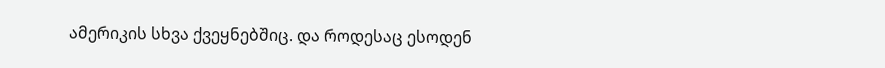ამერიკის სხვა ქვეყნებშიც. და როდესაც ესოდენ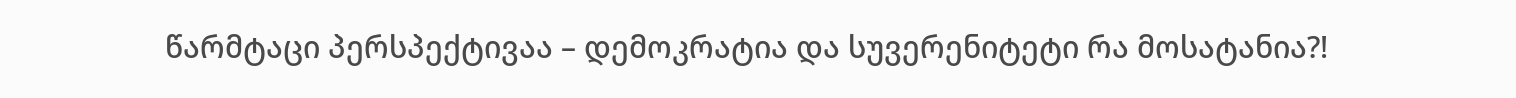წარმტაცი პერსპექტივაა – დემოკრატია და სუვერენიტეტი რა მოსატანია?!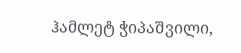ჰამლეტ ჭიპაშვილი,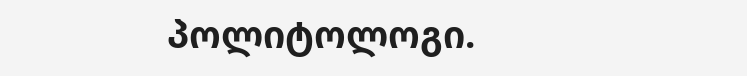პოლიტოლოგი.